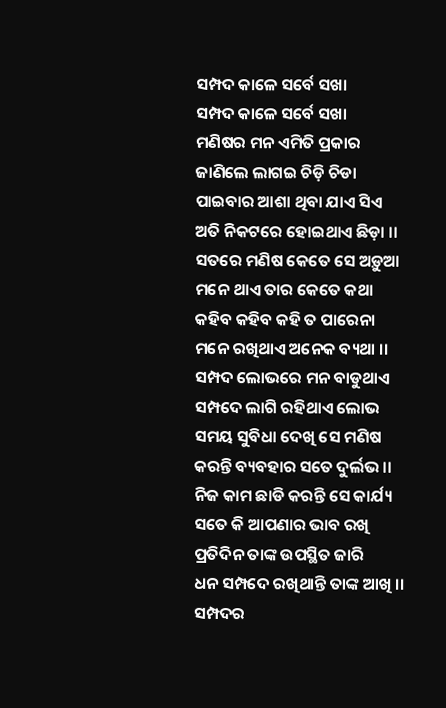ସମ୍ପଦ କାଳେ ସର୍ବେ ସଖା
ସମ୍ପଦ କାଳେ ସର୍ବେ ସଖା
ମଣିଷର ମନ ଏମିତି ପ୍ରକାର
ଜାଣିଲେ ଲାଗଇ ଚିଡ଼ି ଚିଡା
ପାଇବାର ଆଶା ଥିବା ଯାଏ ସିଏ
ଅତି ନିକଟରେ ହୋଇଥାଏ ଛିଡ଼ା ।।
ସତରେ ମଣିଷ କେତେ ସେ ଅଡ଼ୁଆ
ମନେ ଥାଏ ତାର କେତେ କଥା
କହିବ କହିବ କହି ତ ପାରେନା
ମନେ ରଖିଥାଏ ଅନେକ ବ୍ୟଥା ।।
ସମ୍ପଦ ଲୋଭରେ ମନ ବାଡୁଥାଏ
ସମ୍ପଦେ ଲାଗି ରହିଥାଏ ଲୋଭ
ସମୟ ସୁବିଧା ଦେଖି ସେ ମଣିଷ
କରନ୍ତି ବ୍ୟବହାର ସତେ ଦୁର୍ଲଭ ।।
ନିଜ କାମ ଛାଡି କରନ୍ତି ସେ କାର୍ଯ୍ୟ
ସତେ କି ଆପଣାର ଭାବ ରଖି
ପ୍ରତିଦିନ ତାଙ୍କ ଉପସ୍ଥିତ ଜାରି
ଧନ ସମ୍ପଦେ ରଖିଥାନ୍ତି ତାଙ୍କ ଆଖି ।।
ସମ୍ପଦର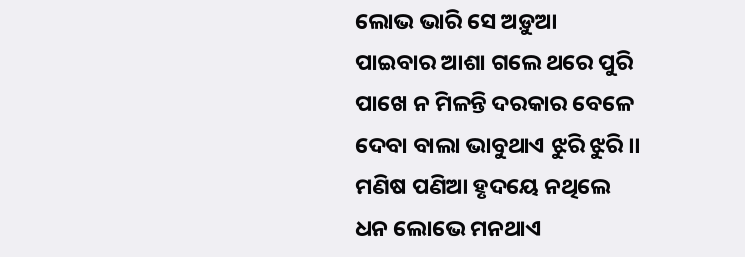ଲୋଭ ଭାରି ସେ ଅଡ଼ୁଆ
ପାଇବାର ଆଶା ଗଲେ ଥରେ ପୁରି
ପାଖେ ନ ମିଳନ୍ତି ଦରକାର ବେଳେ
ଦେବା ବାଲା ଭାବୁଥାଏ ଝୁରି ଝୁରି ।।
ମଣିଷ ପଣିଆ ହୃଦୟେ ନଥିଲେ
ଧନ ଲୋଭେ ମନଥାଏ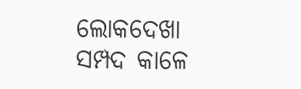ଲୋକଦେଖା
ସମ୍ପଦ କାଳେ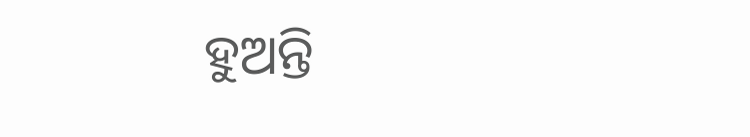ହୁଅନ୍ତି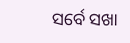ସର୍ବେ ସଖା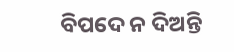ବିପଦେ ନ ଦିଅନ୍ତି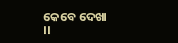କେବେ ଦେଖା ।।